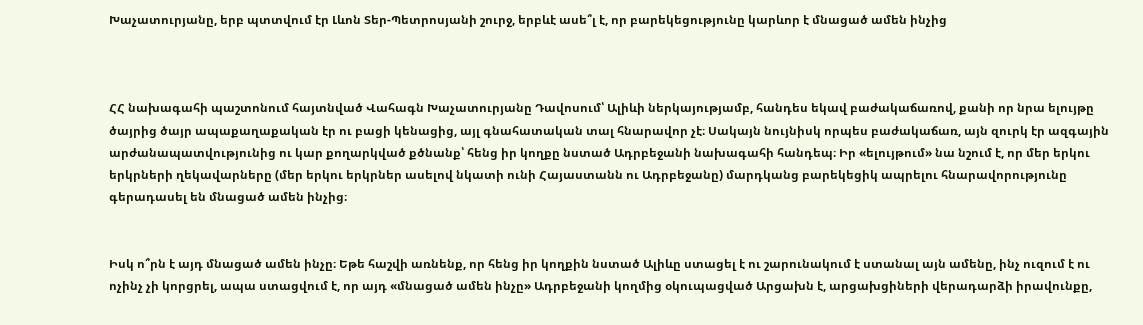Խաչատուրյանը, երբ պտտվում էր Լևոն Տեր-Պետրոսյանի շուրջ, երբևէ ասե՞լ է, որ բարեկեցությունը կարևոր է մնացած ամեն ինչից



ՀՀ նախագահի պաշտոնում հայտնված Վահագն Խաչատուրյանը Դավոսում՝ Ալիևի ներկայությամբ, հանդես եկավ բաժակաճառով, քանի որ նրա ելույթը ծայրից ծայր ապաքաղաքական էր ու բացի կենացից, այլ գնահատական տալ հնարավոր չէ։ Սակայն նույնիսկ որպես բաժակաճառ, այն զուրկ էր ազգային արժանապատվությունից ու կար քողարկված քծնանք՝ հենց իր կողքը նստած Ադրբեջանի նախագահի հանդեպ։ Իր «ելույթում» նա նշում է, որ մեր երկու երկրների ղեկավարները (մեր երկու երկրներ ասելով նկատի ունի Հայաստանն ու Ադրբեջանը) մարդկանց բարեկեցիկ ապրելու հնարավորությունը գերադասել են մնացած ամեն ինչից։


Իսկ ո՞րն է այդ մնացած ամեն ինչը։ Եթե հաշվի առնենք, որ հենց իր կողքին նստած Ալիևը ստացել է ու շարունակում է ստանալ այն ամենը, ինչ ուզում է ու ոչինչ չի կորցրել, ապա ստացվում է, որ այդ «մնացած ամեն ինչը» Ադրբեջանի կողմից օկուպացված Արցախն է, արցախցիների վերադարձի իրավունքը,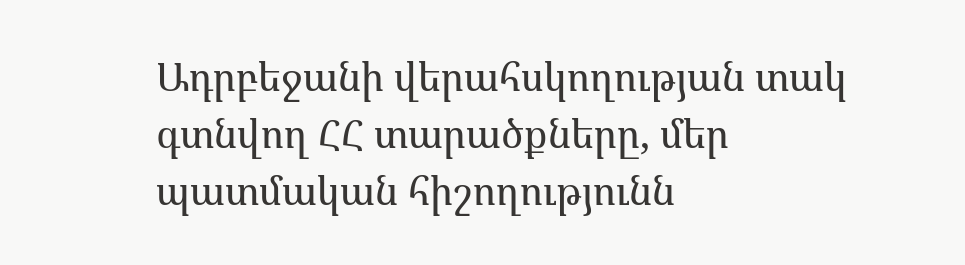Ադրբեջանի վերահսկողության տակ գտնվող ՀՀ տարածքները, մեր պատմական հիշողությունն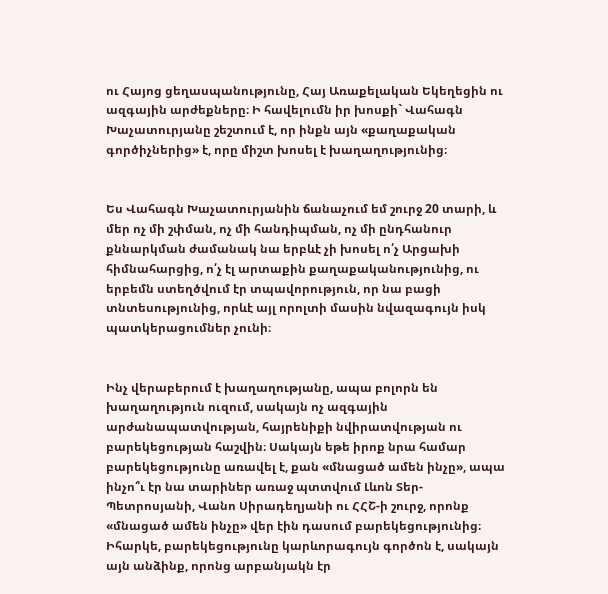ու Հայոց ցեղասպանությունը, Հայ Առաքելական Եկեղեցին ու ազգային արժեքները։ Ի հավելումն իր խոսքի` Վահագն Խաչատուրյանը շեշտում է, որ ինքն այն «քաղաքական գործիչներից» է, որը միշտ խոսել է խաղաղությունից։


Ես Վահագն Խաչատուրյանին ճանաչում եմ շուրջ 20 տարի, և մեր ոչ մի շփման, ոչ մի հանդիպման, ոչ մի ընդհանուր քննարկման ժամանակ նա երբևէ չի խոսել ո՛չ Արցախի հիմնահարցից, ո՛չ էլ արտաքին քաղաքականությունից, ու երբեմն ստեղծվում էր տպավորություն, որ նա բացի տնտեսությունից, որևէ այլ որոլտի մասին նվազագույն իսկ պատկերացումներ չունի։


Ինչ վերաբերում է խաղաղությանը, ապա բոլորն են խաղաղություն ուզում, սակայն ոչ ազգային արժանապատվության, հայրենիքի նվիրատվության ու բարեկեցության հաշվին։ Սակայն եթե իրոք նրա համար բարեկեցությունը առավել է, քան «մնացած ամեն ինչը», ապա ինչո՞ւ էր նա տարիներ առաջ պտտվում Լևոն Տեր-Պետրոսյանի, Վանո Սիրադեղյանի ու ՀՀՇ-ի շուրջ, որոնք «մնացած ամեն ինչը» վեր էին դասում բարեկեցությունից։ Իհարկե, բարեկեցությունը կարևորագույն գործոն է, սակայն այն անձինք, որոնց արբանյակն էր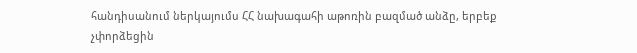հանդիսանում ներկայումս ՀՀ նախագահի աթոռին բազմած անձը, երբեք չփորձեցին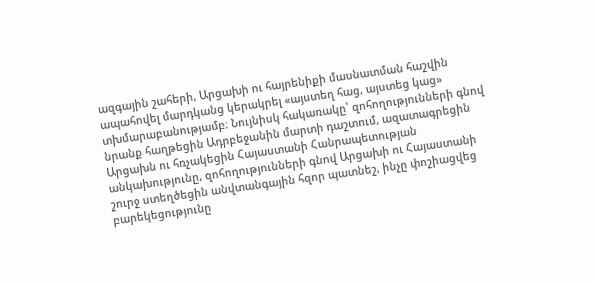ազգային շահերի, Արցախի ու հայրենիքի մասնատման հաշվին ապահովել մարդկանց կերակրել «այստեղ հաց, այստեց կաց» տխմարաբանությամբ։ Նույնիսկ հակառակը՝ զոհողությունների գնով նրանք հաղթեցին Ադրբեջանին մարտի դաշտում, ազատագրեցին Արցախն ու հռչակեցին Հայաստանի Հանրապետության անկախությունը, զոհողությունների գնով Արցախի ու Հայաստանի շուրջ ստեղծեցին անվտանգային հզոր պատնեշ, ինչը փոշիացվեց բարեկեցությունը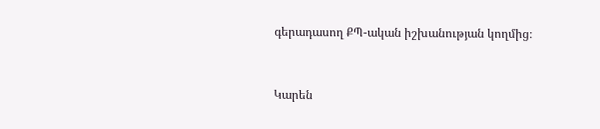գերադասող ՔՊ-ական իշխանության կողմից։


Կարեն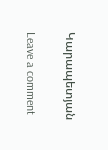Կարապետյան

Leave a comment